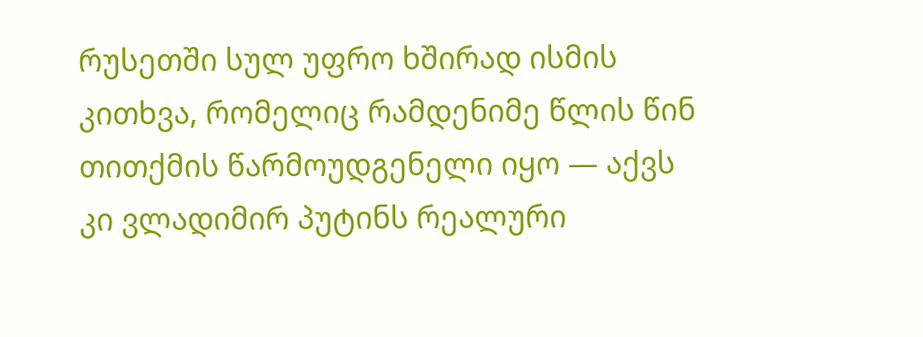რუსეთში სულ უფრო ხშირად ისმის კითხვა, რომელიც რამდენიმე წლის წინ თითქმის წარმოუდგენელი იყო — აქვს კი ვლადიმირ პუტინს რეალური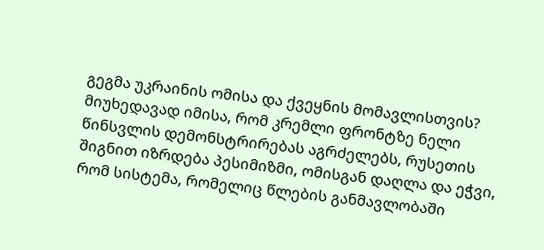გეგმა უკრაინის ომისა და ქვეყნის მომავლისთვის? მიუხედავად იმისა, რომ კრემლი ფრონტზე ნელი წინსვლის დემონსტრირებას აგრძელებს, რუსეთის შიგნით იზრდება პესიმიზმი, ომისგან დაღლა და ეჭვი, რომ სისტემა, რომელიც წლების განმავლობაში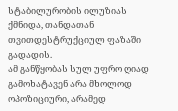სტაბილურობის ილუზიას ქმნიდა, თანდათან თვითდესტრუქციულ ფაზაში გადადის.
ამ განწყობას სულ უფრო ღიად გამოხატავენ არა მხოლოდ ოპოზიციური, არამედ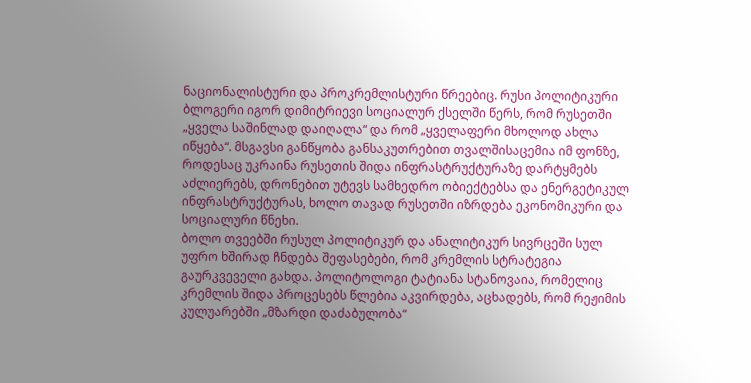ნაციონალისტური და პროკრემლისტური წრეებიც. რუსი პოლიტიკური ბლოგერი იგორ დიმიტრიევი სოციალურ ქსელში წერს, რომ რუსეთში „ყველა საშინლად დაიღალა“ და რომ „ყველაფერი მხოლოდ ახლა იწყება“. მსგავსი განწყობა განსაკუთრებით თვალშისაცემია იმ ფონზე, როდესაც უკრაინა რუსეთის შიდა ინფრასტრუქტურაზე დარტყმებს აძლიერებს, დრონებით უტევს სამხედრო ობიექტებსა და ენერგეტიკულ ინფრასტრუქტურას, ხოლო თავად რუსეთში იზრდება ეკონომიკური და სოციალური წნეხი.
ბოლო თვეებში რუსულ პოლიტიკურ და ანალიტიკურ სივრცეში სულ უფრო ხშირად ჩნდება შეფასებები, რომ კრემლის სტრატეგია გაურკვეველი გახდა. პოლიტოლოგი ტატიანა სტანოვაია, რომელიც კრემლის შიდა პროცესებს წლებია აკვირდება, აცხადებს, რომ რეჟიმის კულუარებში „მზარდი დაძაბულობა“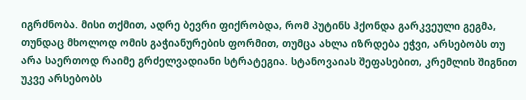იგრძნობა. მისი თქმით, ადრე ბევრი ფიქრობდა, რომ პუტინს ჰქონდა გარკვეული გეგმა, თუნდაც მხოლოდ ომის გაჭიანურების ფორმით, თუმცა ახლა იზრდება ეჭვი, არსებობს თუ არა საერთოდ რაიმე გრძელვადიანი სტრატეგია. სტანოვაიას შეფასებით, კრემლის შიგნით უკვე არსებობს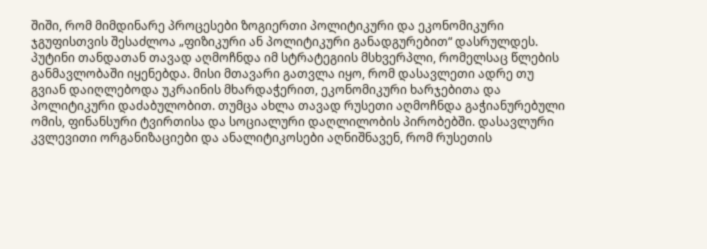შიში, რომ მიმდინარე პროცესები ზოგიერთი პოლიტიკური და ეკონომიკური ჯგუფისთვის შესაძლოა „ფიზიკური ან პოლიტიკური განადგურებით“ დასრულდეს.
პუტინი თანდათან თავად აღმოჩნდა იმ სტრატეგიის მსხვერპლი, რომელსაც წლების განმავლობაში იყენებდა. მისი მთავარი გათვლა იყო, რომ დასავლეთი ადრე თუ გვიან დაიღლებოდა უკრაინის მხარდაჭერით, ეკონომიკური ხარჯებითა და პოლიტიკური დაძაბულობით. თუმცა ახლა თავად რუსეთი აღმოჩნდა გაჭიანურებული ომის, ფინანსური ტვირთისა და სოციალური დაღლილობის პირობებში. დასავლური კვლევითი ორგანიზაციები და ანალიტიკოსები აღნიშნავენ, რომ რუსეთის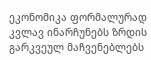ეკონომიკა ფორმალურად კვლავ ინარჩუნებს ზრდის გარკვეულ მაჩვენებლებს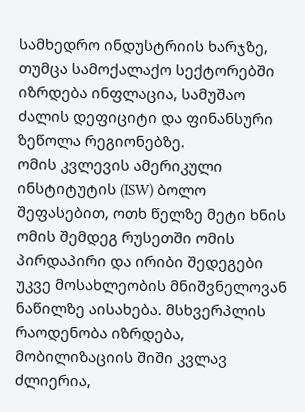სამხედრო ინდუსტრიის ხარჯზე, თუმცა სამოქალაქო სექტორებში იზრდება ინფლაცია, სამუშაო ძალის დეფიციტი და ფინანსური ზეწოლა რეგიონებზე.
ომის კვლევის ამერიკული ინსტიტუტის (ISW) ბოლო შეფასებით, ოთხ წელზე მეტი ხნის ომის შემდეგ რუსეთში ომის პირდაპირი და ირიბი შედეგები უკვე მოსახლეობის მნიშვნელოვან ნაწილზე აისახება. მსხვერპლის რაოდენობა იზრდება, მობილიზაციის შიში კვლავ ძლიერია,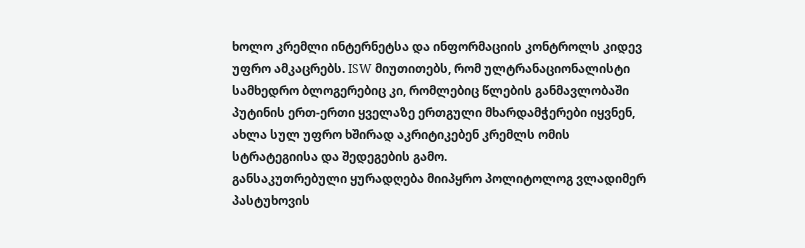ხოლო კრემლი ინტერნეტსა და ინფორმაციის კონტროლს კიდევ უფრო ამკაცრებს. ISW მიუთითებს, რომ ულტრანაციონალისტი სამხედრო ბლოგერებიც კი, რომლებიც წლების განმავლობაში პუტინის ერთ-ერთი ყველაზე ერთგული მხარდამჭერები იყვნენ, ახლა სულ უფრო ხშირად აკრიტიკებენ კრემლს ომის სტრატეგიისა და შედეგების გამო.
განსაკუთრებული ყურადღება მიიპყრო პოლიტოლოგ ვლადიმერ პასტუხოვის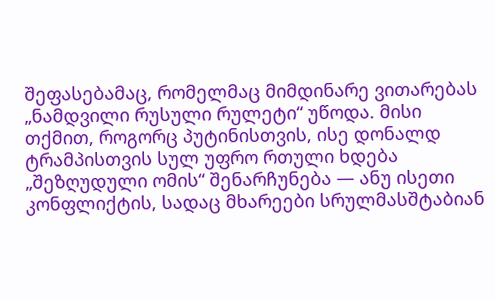შეფასებამაც, რომელმაც მიმდინარე ვითარებას „ნამდვილი რუსული რულეტი“ უწოდა. მისი თქმით, როგორც პუტინისთვის, ისე დონალდ ტრამპისთვის სულ უფრო რთული ხდება „შეზღუდული ომის“ შენარჩუნება — ანუ ისეთი კონფლიქტის, სადაც მხარეები სრულმასშტაბიან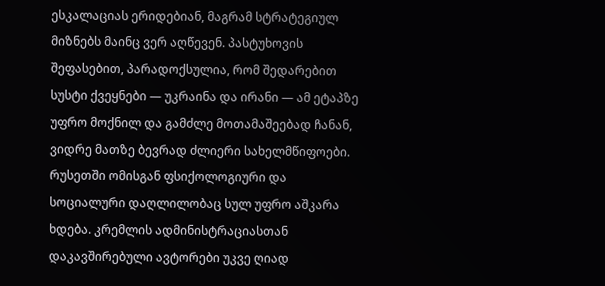ესკალაციას ერიდებიან, მაგრამ სტრატეგიულ მიზნებს მაინც ვერ აღწევენ. პასტუხოვის შეფასებით, პარადოქსულია, რომ შედარებით სუსტი ქვეყნები — უკრაინა და ირანი — ამ ეტაპზე უფრო მოქნილ და გამძლე მოთამაშეებად ჩანან, ვიდრე მათზე ბევრად ძლიერი სახელმწიფოები.
რუსეთში ომისგან ფსიქოლოგიური და სოციალური დაღლილობაც სულ უფრო აშკარა ხდება. კრემლის ადმინისტრაციასთან დაკავშირებული ავტორები უკვე ღიად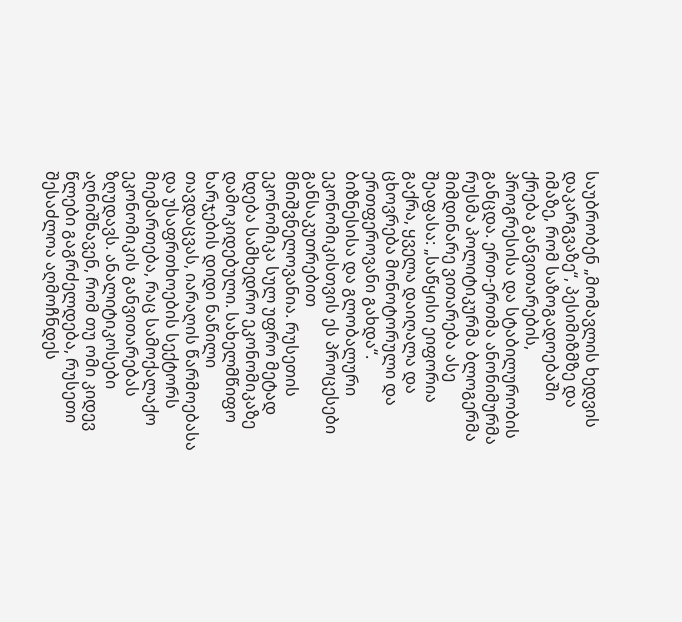საუბრობენ „მომავლის ხედვის დაკარგვაზე“, პესიმიზმზე და იმაზე, რომ საზოგადოებაში ქრება განვითარების, პროგრესისა და სტაბილურობის განცდა. ერთ-ერთმა ანონიმურმა რუსმა პოლიტიკურმა ბლოგერმა მიმდინარე ვითარება ასე შეაფასა: „საწყისი ეიფორია გაქრა, ყველა დაიღალა და ცხოვრება მონოტორული და ერთფეროვანი გახდა“.
ბიზნესისა და გლობალური ეკონომიკისთვის ეს პროცესები განსაკუთრებით მნიშვნელოვანია. რუსეთის ეკონომიკა სულ უფრო მეტად ხდება სამხედრო ეკონომიკაზე დამოკიდებული. სახელმწიფო ხარჯების დიდი ნაწილი თავდაცვას, იარაღის წარმოებასა და უსაფრთხოების სექტორს მიემართება, რაც სამოქალაქო ეკონომიკის განვითარებას ზღუდავს. ანალიტიკოსები აღნიშნავენ, რომ თუ ომი კიდევ წლები გაგრძელდება, რუსეთი შესაძლოა აღმოჩნდეს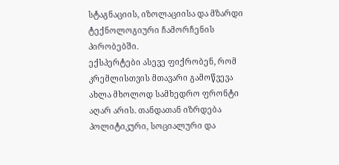სტაგნაციის, იზოლაციისა და მზარდი ტექნოლოგიური ჩამორჩენის პირობებში.
ექსპერტები ასევე ფიქრობენ, რომ კრემლისთვის მთავარი გამოწვევა ახლა მხოლოდ სამხედრო ფრონტი აღარ არის. თანდათან იზრდება პოლიტიკური, სოციალური და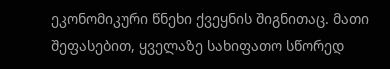ეკონომიკური წნეხი ქვეყნის შიგნითაც. მათი შეფასებით, ყველაზე სახიფათო სწორედ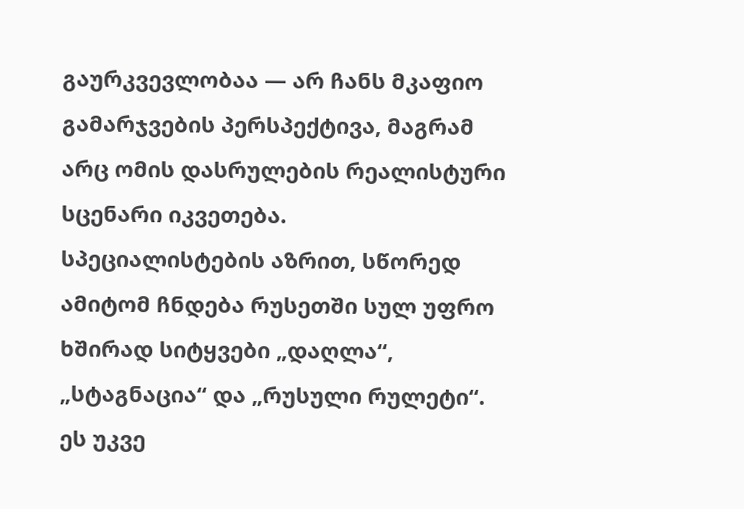გაურკვევლობაა — არ ჩანს მკაფიო გამარჯვების პერსპექტივა, მაგრამ არც ომის დასრულების რეალისტური სცენარი იკვეთება.
სპეციალისტების აზრით, სწორედ ამიტომ ჩნდება რუსეთში სულ უფრო ხშირად სიტყვები „დაღლა“, „სტაგნაცია“ და „რუსული რულეტი“. ეს უკვე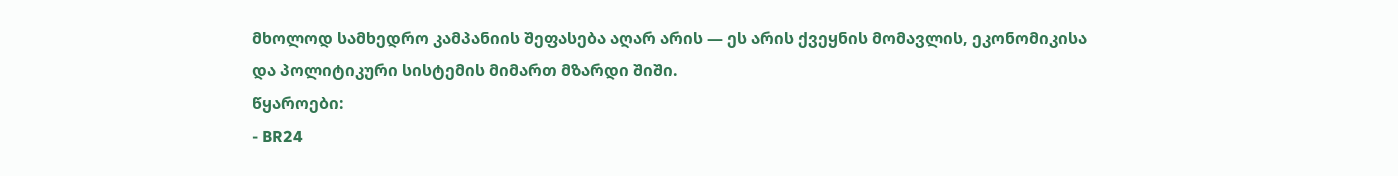მხოლოდ სამხედრო კამპანიის შეფასება აღარ არის — ეს არის ქვეყნის მომავლის, ეკონომიკისა და პოლიტიკური სისტემის მიმართ მზარდი შიში.
წყაროები:
- BR24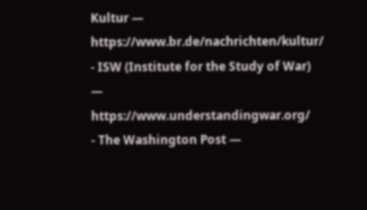Kultur — https://www.br.de/nachrichten/kultur/
- ISW (Institute for the Study of War) — https://www.understandingwar.org/
- The Washington Post —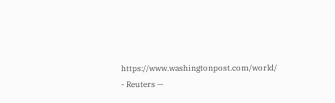https://www.washingtonpost.com/world/
- Reuters —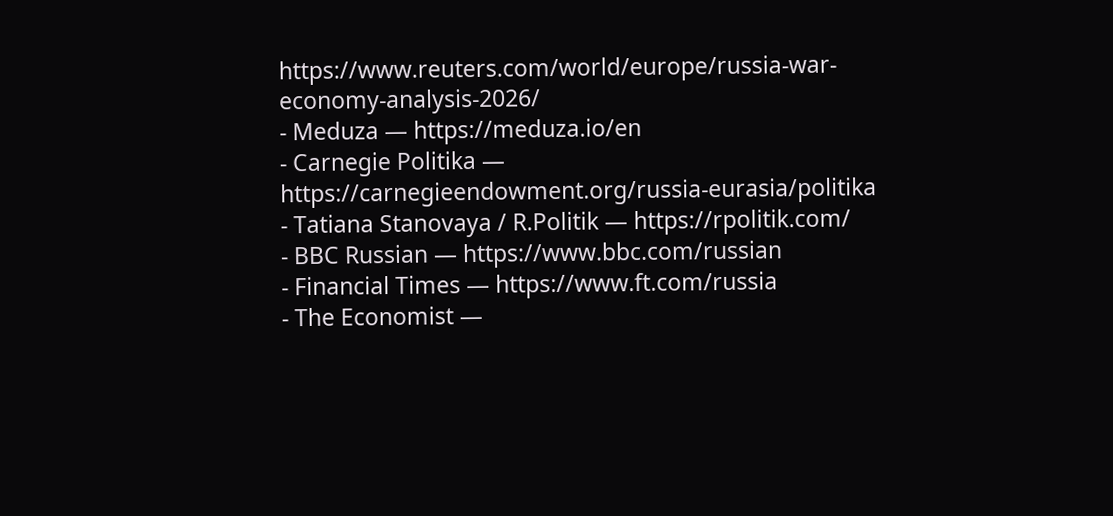https://www.reuters.com/world/europe/russia-war-economy-analysis-2026/
- Meduza — https://meduza.io/en
- Carnegie Politika — https://carnegieendowment.org/russia-eurasia/politika
- Tatiana Stanovaya / R.Politik — https://rpolitik.com/
- BBC Russian — https://www.bbc.com/russian
- Financial Times — https://www.ft.com/russia
- The Economist —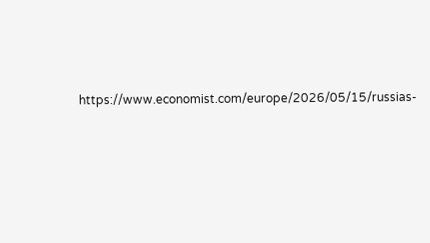https://www.economist.com/europe/2026/05/15/russias-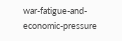war-fatigue-and-economic-pressure